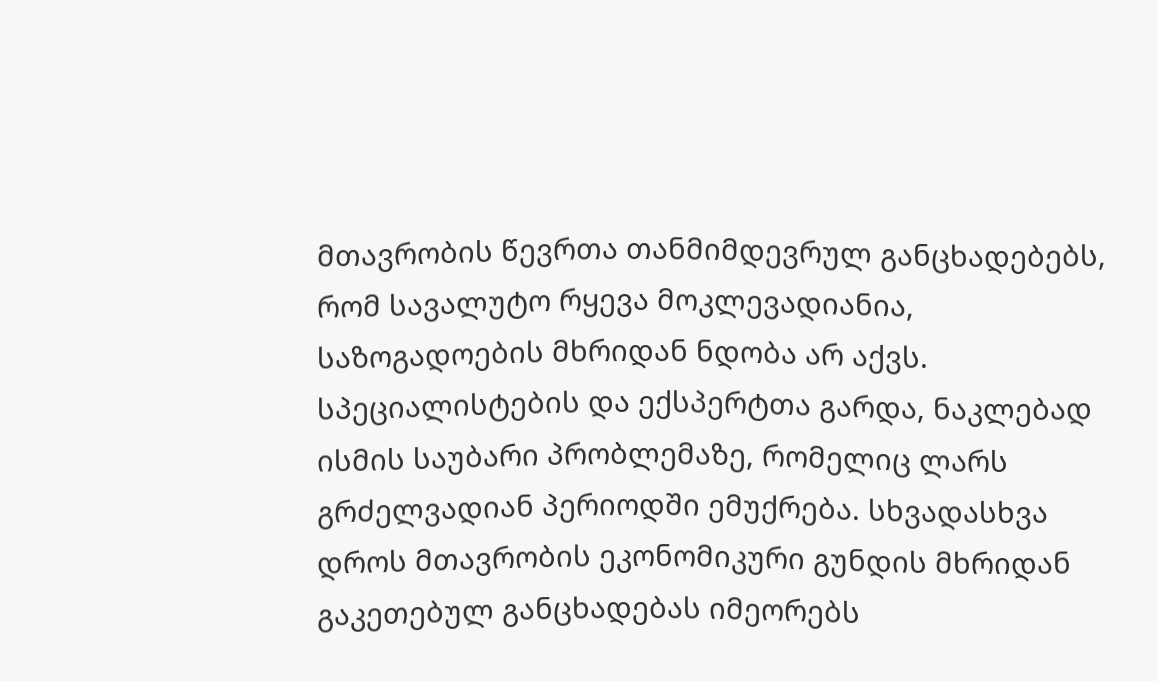მთავრობის წევრთა თანმიმდევრულ განცხადებებს, რომ სავალუტო რყევა მოკლევადიანია, საზოგადოების მხრიდან ნდობა არ აქვს. სპეციალისტების და ექსპერტთა გარდა, ნაკლებად ისმის საუბარი პრობლემაზე, რომელიც ლარს გრძელვადიან პერიოდში ემუქრება. სხვადასხვა დროს მთავრობის ეკონომიკური გუნდის მხრიდან გაკეთებულ განცხადებას იმეორებს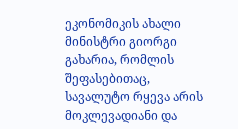ეკონომიკის ახალი მინისტრი გიორგი გახარია, რომლის შეფასებითაც, სავალუტო რყევა არის მოკლევადიანი და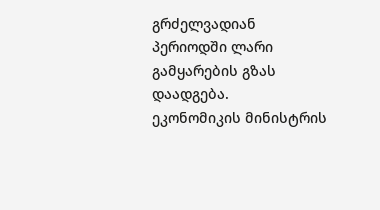გრძელვადიან პერიოდში ლარი გამყარების გზას დაადგება.
ეკონომიკის მინისტრის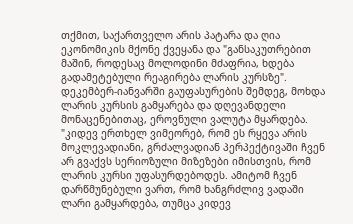თქმით, საქართველო არის პატარა და ღია ეკონომიკის მქონე ქვეყანა და "განსაკუთრებით მაშინ, როდესაც მოლოდინი მძაფრია, ხდება გადამეტებული რეაგირება ლარის კურსზე". დეკემბერ-იანვარში გაუფასურების შემდეგ, მოხდა ლარის კურსის გამყარება და დღევანდელი მონაცენებითაც, ეროვნული ვალუტა მყარდება.
"კიდევ ერთხელ ვიმეორებ, რომ ეს რყევა არის მოკლევადიანი, გრძალვადიან პერპექტივაში ჩვენ არ გვაქვს სერიოზული მიზეზები იმისთვის, რომ ლარის კურსი უფასურდებოდეს. ამიტომ ჩვენ დარწმუნებული ვართ, რომ ხანგრძლივ ვადაში ლარი გამყარდება, თუმცა კიდევ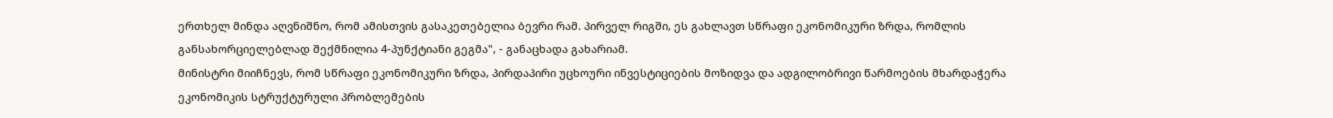ერთხელ მინდა აღვნიშნო, რომ ამისთვის გასაკეთებელია ბევრი რამ. პირველ რიგში, ეს გახლავთ სწრაფი ეკონომიკური ზრდა, რომლის განსახორციელებლად შექმნილია 4-პუნქტიანი გეგმა", - განაცხადა გახარიამ.
მინისტრი მიიჩნევს, რომ სწრაფი ეკონომიკური ზრდა, პირდაპირი უცხოური ინვესტიციების მოზიდვა და ადგილობრივი წარმოების მხარდაჭერა ეკონომიკის სტრუქტურული პრობლემების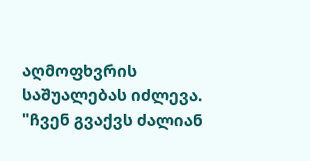აღმოფხვრის საშუალებას იძლევა.
"ჩვენ გვაქვს ძალიან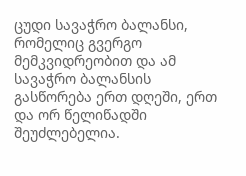ცუდი სავაჭრო ბალანსი, რომელიც გვერგო მემკვიდრეობით და ამ სავაჭრო ბალანსის გასწორება ერთ დღეში, ერთ და ორ წელიწადში შეუძლებელია.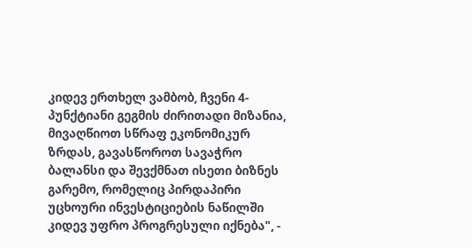კიდევ ერთხელ ვამბობ, ჩვენი 4-პუნქტიანი გეგმის ძირითადი მიზანია, მივაღწიოთ სწრაფ ეკონომიკურ ზრდას, გავასწოროთ სავაჭრო ბალანსი და შევქმნათ ისეთი ბიზნეს გარემო, რომელიც პირდაპირი უცხოური ინვესტიციების ნაწილში კიდევ უფრო პროგრესული იქნება", -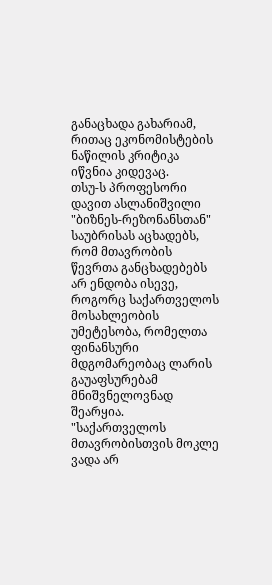განაცხადა გახარიამ, რითაც ეკონომისტების ნაწილის კრიტიკა იწვნია კიდევაც.
თსუ-ს პროფესორი დავით ასლანიშვილი "ბიზნეს-რეზონანსთან" საუბრისას აცხადებს, რომ მთავრობის წევრთა განცხადებებს არ ენდობა ისევე, როგორც საქართველოს მოსახლეობის უმეტესობა, რომელთა ფინანსური მდგომარეობაც ლარის გაუაფსურებამ მნიშვნელოვნად შეარყია.
"საქართველოს მთავრობისთვის მოკლე ვადა არ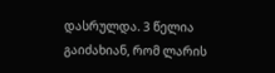დასრულდა. 3 წელია გაიძახიან, რომ ლარის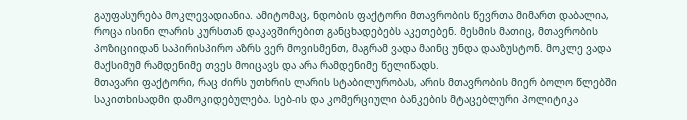გაუფასურება მოკლევადიანია. ამიტომაც, ნდობის ფაქტორი მთავრობის წევრთა მიმართ დაბალია, როცა ისინი ლარის კურსთან დაკავშირებით განცხადებებს აკეთებენ. მესმის მათიც, მთავრობის პოზიციიდან საპირისპირო აზრს ვერ მოვისმენთ, მაგრამ ვადა მაინც უნდა დააზუსტონ. მოკლე ვადა მაქსიმუმ რამდენიმე თვეს მოიცავს და არა რამდენიმე წელიწადს.
მთავარი ფაქტორი, რაც ძირს უთხრის ლარის სტაბილურობას, არის მთავრობის მიერ ბოლო წლებში საკითხისადმი დამოკიდებულება. სებ-ის და კომერციული ბანკების მტაცებლური პოლიტიკა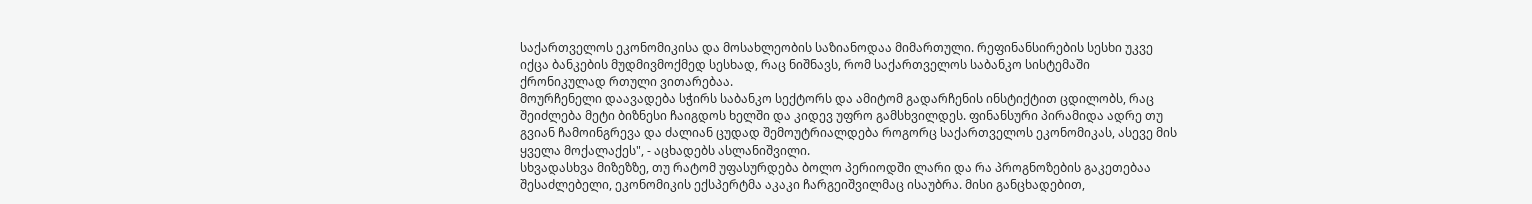საქართველოს ეკონომიკისა და მოსახლეობის საზიანოდაა მიმართული. რეფინანსირების სესხი უკვე იქცა ბანკების მუდმივმოქმედ სესხად, რაც ნიშნავს, რომ საქართველოს საბანკო სისტემაში ქრონიკულად რთული ვითარებაა.
მოურჩენელი დაავადება სჭირს საბანკო სექტორს და ამიტომ გადარჩენის ინსტიქტით ცდილობს, რაც შეიძლება მეტი ბიზნესი ჩაიგდოს ხელში და კიდევ უფრო გამსხვილდეს. ფინანსური პირამიდა ადრე თუ გვიან ჩამოინგრევა და ძალიან ცუდად შემოუტრიალდება როგორც საქართველოს ეკონომიკას, ასევე მის ყველა მოქალაქეს", - აცხადებს ასლანიშვილი.
სხვადასხვა მიზეზზე, თუ რატომ უფასურდება ბოლო პერიოდში ლარი და რა პროგნოზების გაკეთებაა შესაძლებელი, ეკონომიკის ექსპერტმა აკაკი ჩარგეიშვილმაც ისაუბრა. მისი განცხადებით,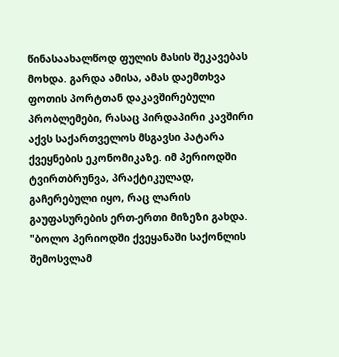წინასაახალწოდ ფულის მასის შეკავებას მოხდა. გარდა ამისა, ამას დაემთხვა ფოთის პორტთან დაკავშირებული პრობლემები, რასაც პირდაპირი კავშირი აქვს საქართველოს მსგავსი პატარა ქვეყნების ეკონომიკაზე. იმ პერიოდში ტვირთბრუნვა, პრაქტიკულად, გაჩერებული იყო, რაც ლარის გაუფასურების ერთ-ერთი მიზეზი გახდა.
"ბოლო პერიოდში ქვეყანაში საქონლის შემოსვლამ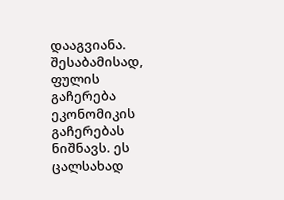დააგვიანა. შესაბამისად, ფულის გაჩერება ეკონომიკის გაჩერებას ნიშნავს. ეს ცალსახად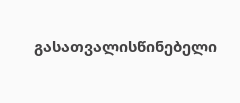გასათვალისწინებელი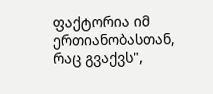ფაქტორია იმ ერთიანობასთან, რაც გვაქვს",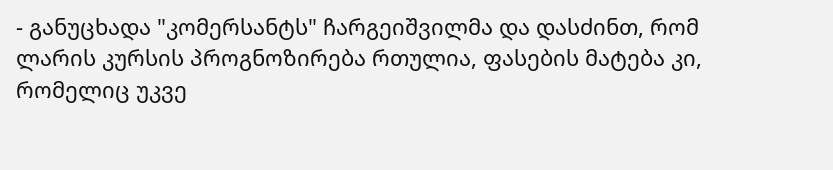- განუცხადა "კომერსანტს" ჩარგეიშვილმა და დასძინთ, რომ ლარის კურსის პროგნოზირება რთულია, ფასების მატება კი, რომელიც უკვე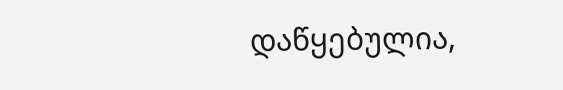დაწყებულია,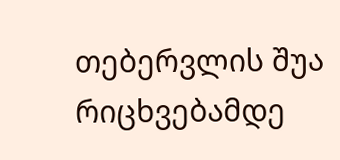თებერვლის შუა რიცხვებამდე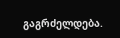გაგრძელდება.